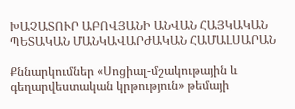ԽԱՉԱՏՈՒՐ ԱԲՈՎՅԱՆԻ ԱՆՎԱՆ ՀԱՅԿԱԿԱՆ ՊԵՏԱԿԱՆ ՄԱՆԿԱՎԱՐԺԱԿԱՆ ՀԱՄԱԼՍԱՐԱՆ

Քննարկումներ «Սոցիալ-մշակութային և գեղարվեստական կրթություն» թեմայի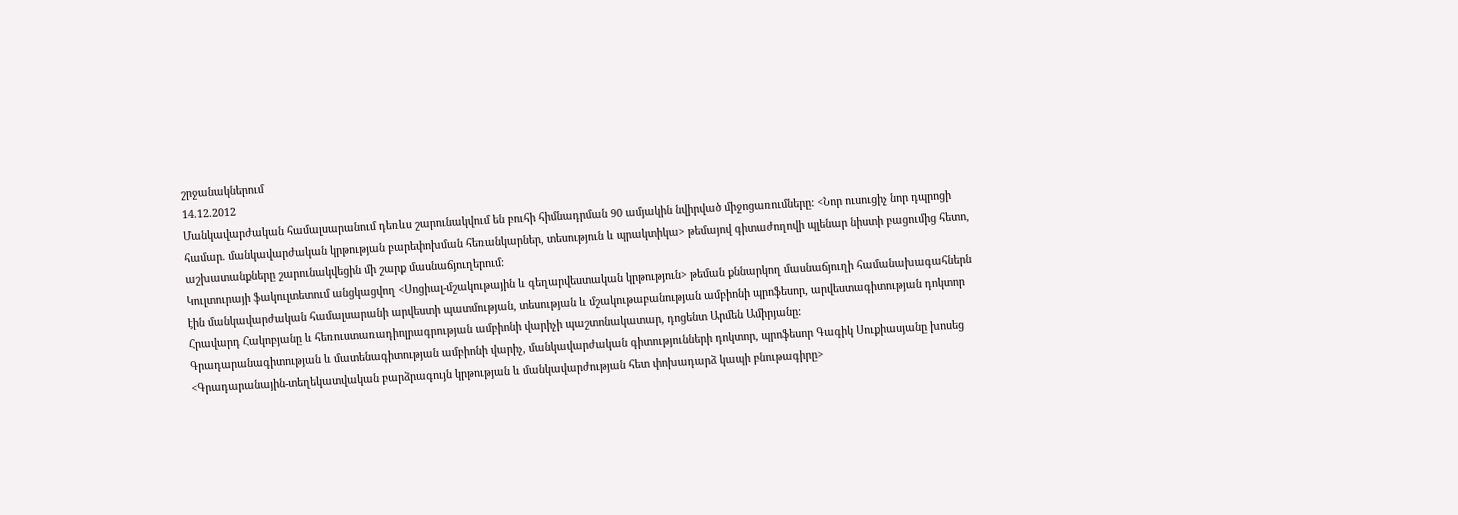շրջանակներում
14.12.2012
Մանկավարժական համալսարանում դեռևս շարունակվում են բուհի հիմնադրման 90 ամյակին նվիրված միջոցառումները: <Նոր ուսուցիչ նոր դպրոցի համար. մանկավարժական կրթության բարեփոխման հեռանկարներ, տեսություն և պրակտիկա> թեմայով գիտաժողովի պլենար նիստի բացումից հետո, աշխատանքները շարունակվեցին մի շարք մասնաճյուղերում:
Կուլտուրայի ֆակուլտետում անցկացվող <Սոցիալ-մշակութային և գեղարվեստական կրթություն> թեման քննարկող մասնաճյուղի համանախագահներն էին մանկավարժական համալսարանի արվեստի պատմության, տեսության և մշակութաբանության ամբիոնի պրոֆեսոր, արվեստագիտության դոկտոր Հրավարդ Հակոբյանը և հեռուստառադիոլրագրության ամբիոնի վարիչի պաշտոնակատար, դոցենտ Արմեն Ամիրյանը:
Գրադարանագիտության և մատենագիտության ամբիոնի վարիչ, մանկավարժական գիտությունների դոկտոր, պրոֆեսոր Գագիկ Սուքիասյանը խոսեց <Գրադարանային-տեղեկատվական բարձրագույն կրթության և մանկավարժության հետ փոխադարձ կապի բնութագիրը>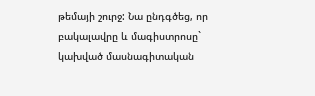թեմայի շուրջ: Նա ընդգծեց, որ բակալավրը և մագիստրոսը` կախված մասնագիտական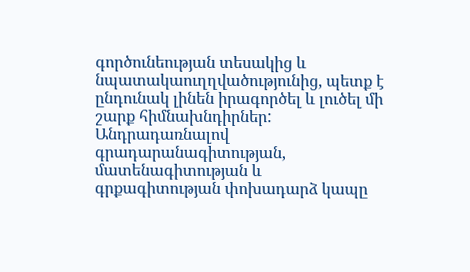գործունեության տեսակից և նպատակաուղղվածությունից, պետք է ընդունակ լինեն իրագործել և լուծել մի շարք հիմնախնդիրներ:
Անդրադառնալով գրադարանագիտության, մատենագիտության և գրքագիտության փոխադարձ կապը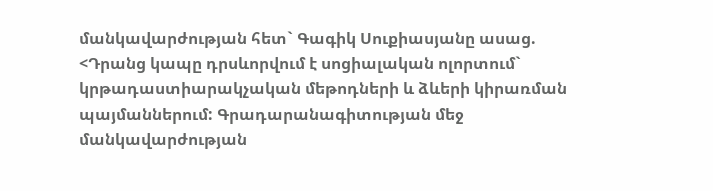մանկավարժության հետ` Գագիկ Սուքիասյանը ասաց. <Դրանց կապը դրսևորվում է սոցիալական ոլորտում` կրթադաստիարակչական մեթոդների և ձևերի կիրառման պայմաններում: Գրադարանագիտության մեջ մանկավարժության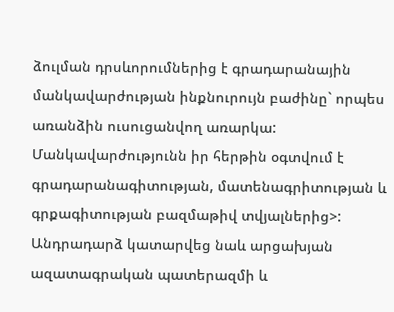ձուլման դրսևորումներից է գրադարանային մանկավարժության ինքնուրույն բաժինը` որպես առանձին ուսուցանվող առարկա: Մանկավարժությունն իր հերթին օգտվում է գրադարանագիտության, մատենագրիտության և գրքագիտության բազմաթիվ տվյալներից>: Անդրադարձ կատարվեց նաև արցախյան ազատագրական պատերազմի և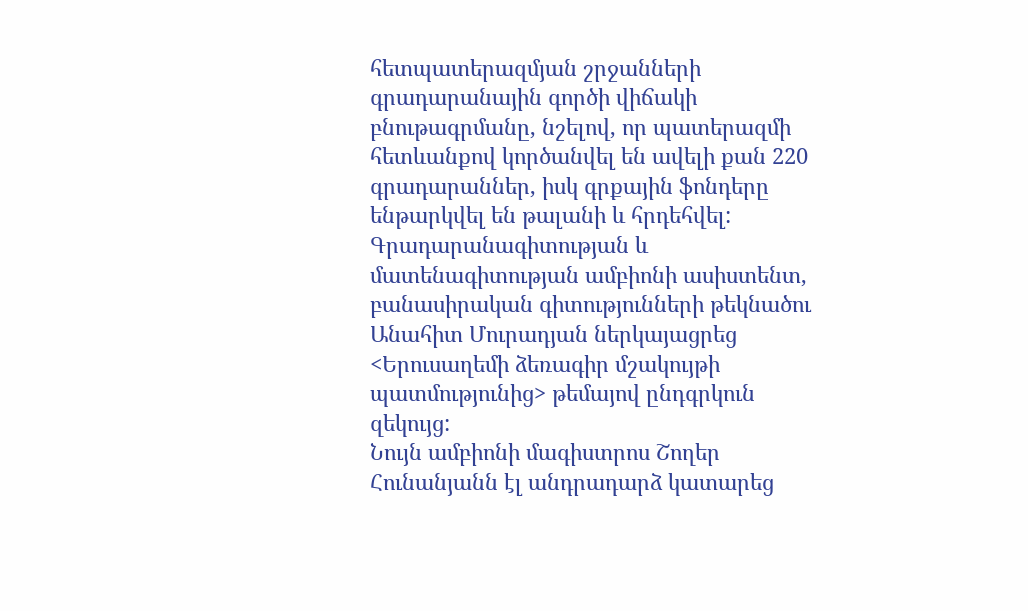հետպատերազմյան շրջանների գրադարանային գործի վիճակի բնութագրմանը, նշելով, որ պատերազմի հետևանքով կործանվել են ավելի քան 220 գրադարաններ, իսկ գրքային ֆոնդերը ենթարկվել են թալանի և հրդեհվել:
Գրադարանագիտության և մատենագիտության ամբիոնի ասիստենտ, բանասիրական գիտությունների թեկնածու Անահիտ Մուրադյան ներկայացրեց <Երուսաղեմի ձեռագիր մշակույթի պատմությունից> թեմայով ընդգրկուն զեկույց:
Նույն ամբիոնի մագիստրոս Շողեր Հունանյանն էլ անդրադարձ կատարեց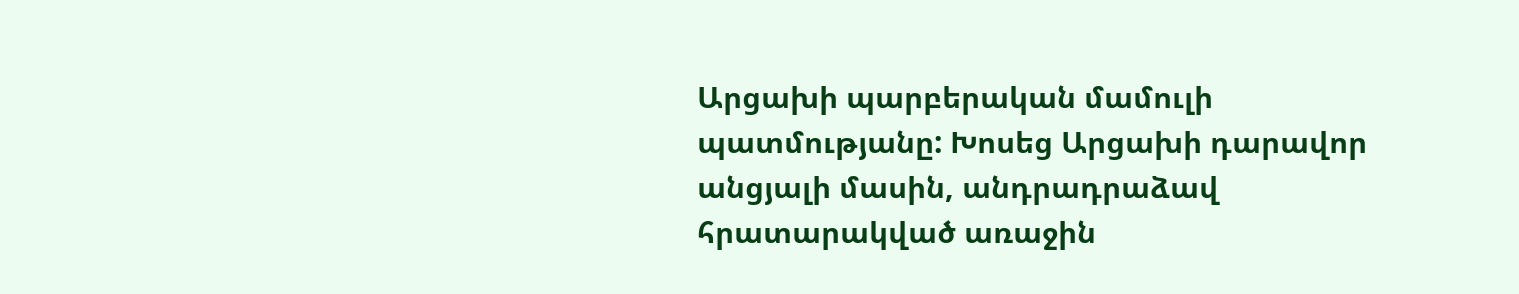Արցախի պարբերական մամուլի պատմությանը: Խոսեց Արցախի դարավոր անցյալի մասին, անդրադրաձավ հրատարակված առաջին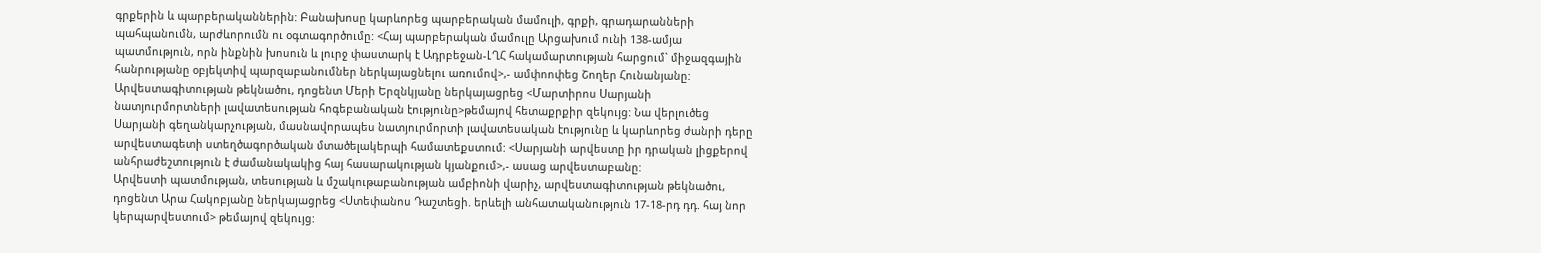գրքերին և պարբերականներին: Բանախոսը կարևորեց պարբերական մամուլի, գրքի, գրադարանների պահպանումն, արժևորումն ու օգտագործումը: <Հայ պարբերական մամուլը Արցախում ունի 138-ամյա պատմություն, որն ինքնին խոսուն և լուրջ փաստարկ է Ադրբեջան-ԼՂՀ հակամարտության հարցում` միջազգային հանրությանը օբյեկտիվ պարզաբանումներ ներկայացնելու առումով>,- ամփոոփեց Շողեր Հունանյանը:
Արվեստագիտության թեկնածու, դոցենտ Մերի Երզնկյանը ներկայացրեց <Մարտիրոս Սարյանի նատյուրմորտների լավատեսության հոգեբանական էությունը>թեմայով հետաքրքիր զեկույց: Նա վերլուծեց Սարյանի գեղանկարչության, մասնավորապես նատյուրմորտի լավատեսական էությունը և կարևորեց ժանրի դերը արվեստագետի ստեղծագործական մտածելակերպի համատեքստում: <Սարյանի արվեստը իր դրական լիցքերով անհրաժեշտություն է ժամանակակից հայ հասարակության կյանքում>,- ասաց արվեստաբանը:
Արվեստի պատմության, տեսության և մշակութաբանության ամբիոնի վարիչ, արվեստագիտության թեկնածու, դոցենտ Արա Հակոբյանը ներկայացրեց <Ստեփանոս Դաշտեցի. երևելի անհատականություն 17-18-րդ դդ. հայ նոր կերպարվեստում> թեմայով զեկույց: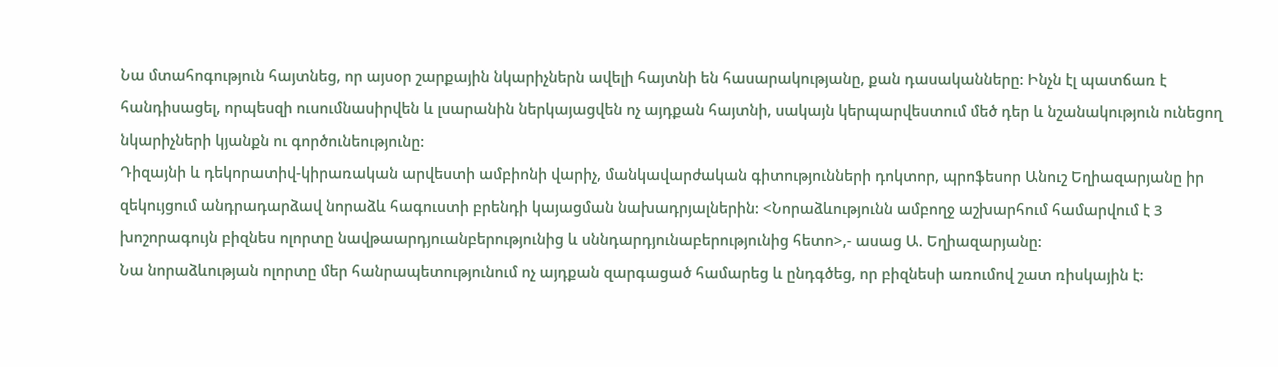Նա մտահոգություն հայտնեց, որ այսօր շարքային նկարիչներն ավելի հայտնի են հասարակությանը, քան դասականները: Ինչն էլ պատճառ է հանդիսացել, որպեսզի ուսումնասիրվեն և լսարանին ներկայացվեն ոչ այդքան հայտնի, սակայն կերպարվեստում մեծ դեր և նշանակություն ունեցող նկարիչների կյանքն ու գործունեությունը:
Դիզայնի և դեկորատիվ-կիրառական արվեստի ամբիոնի վարիչ, մանկավարժական գիտությունների դոկտոր, պրոֆեսոր Անուշ Եղիազարյանը իր զեկույցում անդրադարձավ նորաձև հագուստի բրենդի կայացման նախադրյալներին: <Նորաձևությունն ամբողջ աշխարհում համարվում է 3 խոշորագույն բիզնես ոլորտը նավթաարդյուանբերությունից և սննդարդյունաբերությունից հետո>,- ասաց Ա. Եղիազարյանը:
Նա նորաձևության ոլորտը մեր հանրապետությունում ոչ այդքան զարգացած համարեց և ընդգծեց, որ բիզնեսի առումով շատ ռիսկային է: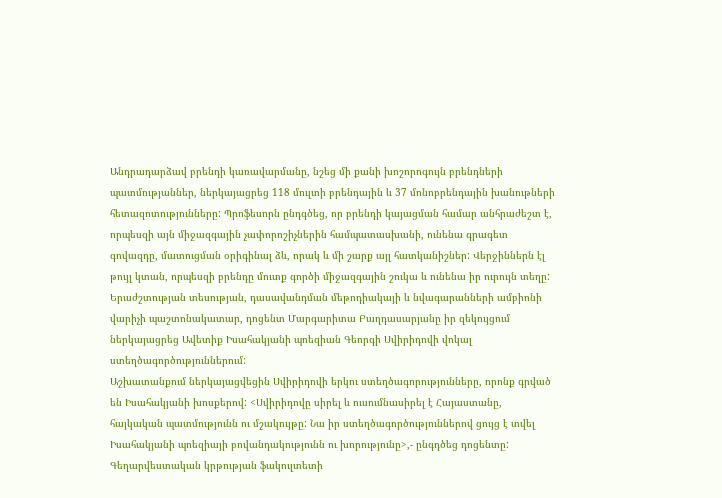Անդրադարձավ բրենդի կառավարմանը, նշեց մի քանի խոշորոգույն բրենդների պատմությաններ, ներկայացրեց 118 մուլտի բրենդային և 37 մոնոբրենդային խանութների հետազոտությունները: Պրոֆեսորն ընդգծեց, որ բրենդի կայացման համար անհրաժեշտ է, որպեսզի այն միջազգային չափորոշիչներին համպատասխանի, ունենա գրագետ գովազդը, մատուցման օրիգինալ ձև, որակ և մի շարք այլ հատկանիշներ: Վերջիններն էլ թույլ կտան, որպեսզի բրենդը մուտք գործի միջազգային շուկա և ունենա իր ուրույն տեղը: Երաժշտության տեսության, դասավանդման մեթոդիակայի և նվագարանների ամբիոնի վարիչի պաշտոնակատար, դոցենտ Մարգարիտա Բաղդասարյանը իր զեկույցում ներկայացրեց Ավետիք Իսահակյանի պոեզիան Գեորգի Սվիրիդովի վոկալ ստեղծագործություններում:
Աշխատանքում ներկայացվեցին Սվիրիդովի երկու ստեղծագորությունները, որոնք գրված են Իսահակյանի խոսքերով: <Սվիրիդովը սիրել և ուսումնասիրել է Հայաստանը, հայկական պատմությունն ու մշակույթը: Նա իր ստեղծագործություններով ցույց է տվել Իսահակյանի պոեզիայի բովանդակությունն ու խորությունը>,- ընգդծեց դոցենտը:
Գեղարվեստական կրթության ֆակուլտետի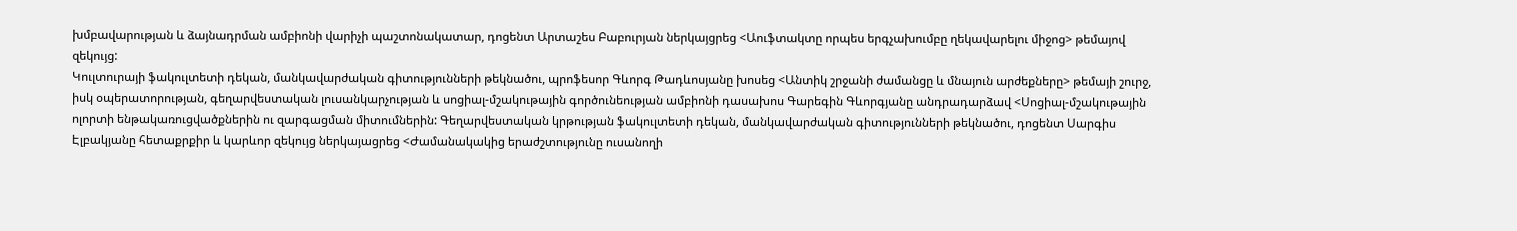խմբավարության և ձայնադրման ամբիոնի վարիչի պաշտոնակատար, դոցենտ Արտաշես Բաբուրյան ներկայցրեց <Աուֆտակտը որպես երգչախումբը ղեկավարելու միջոց> թեմայով զեկույց:
Կուլտուրայի ֆակուլտետի դեկան, մանկավարժական գիտությունների թեկնածու, պրոֆեսոր Գևորգ Թադևոսյանը խոսեց <Անտիկ շրջանի ժամանցը և մնայուն արժեքները> թեմայի շուրջ, իսկ օպերատորության, գեղարվեստական լուսանկարչության և սոցիալ-մշակութային գործունեության ամբիոնի դասախոս Գարեգին Գևորգյանը անդրադարձավ <Սոցիալ-մշակութային ոլորտի ենթակառուցվածքներին ու զարգացման միտումներին: Գեղարվեստական կրթության ֆակուլտետի դեկան, մանկավարժական գիտությունների թեկնածու, դոցենտ Սարգիս Էլբակյանը հետաքրքիր և կարևոր զեկույց ներկայացրեց <Ժամանակակից երաժշտությունը ուսանողի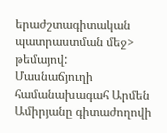երաժշտագիտական պատրաստման մեջ> թեմայով:
Մասնաճյուղի համանախագահ Արմեն Ամիրյանը գիտաժողովի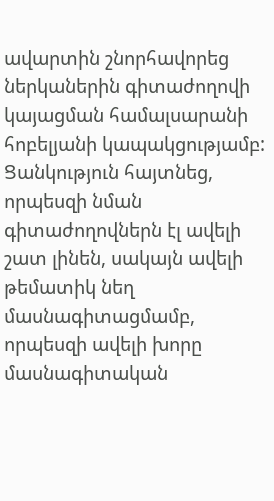ավարտին շնորհավորեց ներկաներին գիտաժողովի կայացման համալսարանի հոբելյանի կապակցությամբ: Ցանկություն հայտնեց, որպեսզի նման գիտաժողովներն էլ ավելի շատ լինեն, սակայն ավելի թեմատիկ նեղ մասնագիտացմամբ, որպեսզի ավելի խորը մասնագիտական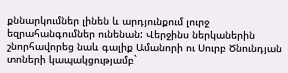քննարկումներ լինեն և արդյունքում լուրջ եզրահանգումներ ունենան: Վերջինս ներկաներին շնորհավորեց նաև գալիք Ամանորի ու Սուրբ Ծնունդյան տոների կապակցությամբ`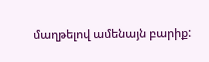մաղթելով ամենայն բարիք: